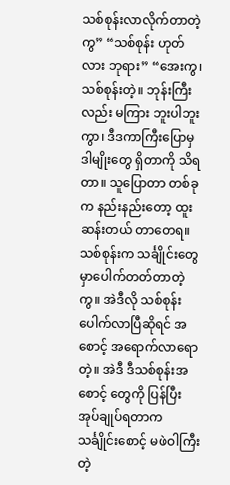သစ်စုန်းလာလိုက်တာတဲ့ကွ” “သစ်စုန်း ဟုတ်လား ဘုရား” “အေးကွ၊ သစ်စုန်းတဲ့။ ဘုန်းကြီးလည်း မကြား ဘူးပါဘူးကွာ၊ ဒီဒကာကြီးပြောမှ ဒါမျိုးတွေ ရှိတာကို သိရတာ။ သူပြောတာ တစ်ခုက နည်းနည်းတော့ ထူးဆန်းတယ် တာတေရ။ သစ်စုန်းက သင်္ချိုင်းတွေမှာပေါက်တတ်တာတဲ့ကွ။ အဲဒီလို သစ်စုန်းပေါက်လာပြီဆိုရင် အစောင့် အရောက်လာရောတဲ့။ အဲဒီ ဒီသစ်စုန်းအစောင့် တွေကို ပြန်ပြီး အုပ်ချုပ်ရတာက သင်္ချိုင်းစောင့် မဖဲဝါကြီးတဲ့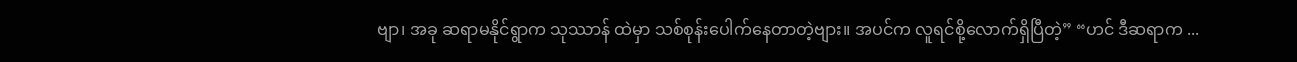ဗျာ၊ အခု ဆရာမနိုင်ရွာက သုဿာန် ထဲမှာ သစ်စုန်းပေါက်နေတာတဲ့ဗျား။ အပင်က လူရင်စို့လောက်ရှိပြီတဲ့” “ဟင် ဒီဆရာက ...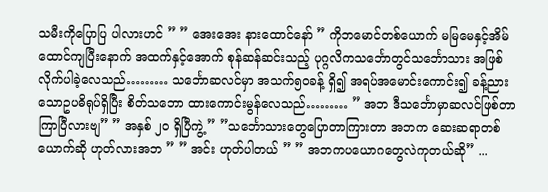သမီးကိုပြောပြ ပါလားဟင် ” ” အေးအေး နားထောင်နော် ” ကိုဘမောင်တစ်ယောက် မမြမေနှင့်အိမ်ထောင်ကျပြီးနောက် အထက်နှင့်အောက် စုန်ဆန်ဆင်းသည့် ပုဂ္ဂလိကသင်္ဘောတွင်သင်္ဘောသား အဖြစ်လိုက်ပါခဲ့လေသည်……… သင်္ဘောဆလင်မှာ အသက်၅၀ခန့် ရှိ၍ အရပ်အမောင်းကောင်း၍ ခန့်ညားသောဥပဓိရုပ်ရှိပြီး စိတ်သဘော ထားကောင်းမွန်လေသည်……… ” အဘ ဒီသင်္ဘောမှာဆလင်ဖြစ်တာ ကြာပြီလားဗျ” ” အနှစ် ၂၀ ရှိပြီကွဲ့ ” ”သင်္ဘောသားတွေပြောတာကြားတာ အဘက ဆေးဆရာတစ်ယောက်ဆို ဟုတ်လားအဘ ” ” အင်း ဟုတ်ပါတယ် ” ” အဘကပယောဂတွေလဲကုတယ်ဆို” ...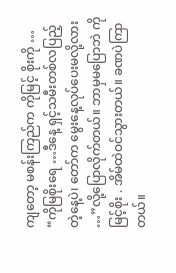ကျတော့ မစန်းကြည်က ကိုမြင့် စိုးကို … “ကိုမြစိုးရေ …ဒီနေ့ ရှင့်သမီးတစ်လပြည့်တဲ့နေ့ပဲ၊ တော်က မွေးနေ့လုပ်ပေးမလို့လား …”လို့ပြောလိုက်တယ်။ ဘာမှမပြောဘဲ ကိုမြင့်စိုး . အိမ်ထဲဝင်သွားတယ်။ ခဏပဲကြာတယ်။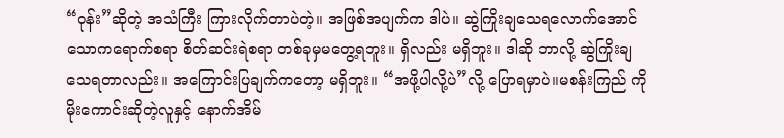“ဝုန်း”ဆိုတဲ့ အသံကြီး ကြားလိုက်တာပဲတဲ့။ အဖြစ်အပျက်က ဒါပဲ။ ဆွဲကြိုးချသေရလောက်အောင် သောကရောက်စရာ စိတ်ဆင်းရဲစရာ တစ်ခုမှမတွေ့ရဘူး။ ရှိလည်း မရှိဘူး။ ဒါဆို ဘာလို့ ဆွဲကြိုးချသေရတာလည်း။ အကြောင်းပြချက်ကတော့ မရှိဘူး။ “အဖို့ပါလို့ပဲ”လို့ ပြောရမှာပဲ။မစန်းကြည် ကိုမိုးကောင်းဆိုတဲ့လူနှင့် နောက်အိမ်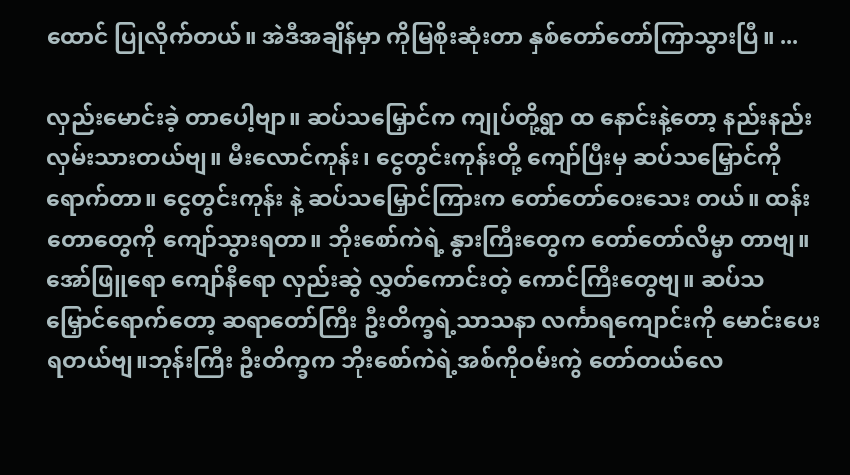ထောင် ပြုလိုက်တယ်။ အဲဒီအချိန်မှာ ကိုမြစိုးဆုံးတာ နှစ်တော်တော်ကြာသွားပြီ။ ...

လှည်းမောင်းခဲ့ တာပေါ့ဗျာ။ ဆပ်သမြှောင်က ကျုပ်တို့ရွာ ထ နောင်းနဲ့တော့ နည်းနည်းလှမ်းသားတယ်ဗျ။ မီးလောင်ကုန်း၊ ငွေတွင်းကုန်းတို့ ကျော်ပြီးမှ ဆပ်သမြှောင်ကို ရောက်တာ။ ငွေတွင်းကုန်း နဲ့ ဆပ်သမြှောင်ကြားက တော်တော်ဝေးသေး တယ်။ ထန်းတောတွေကို ကျော်သွားရတာ။ ဘိုးစော်ကဲရဲ့ နွားကြီးတွေက တော်တော်လိမ္မာ တာဗျ။ အော်ဖြူရော ကျော်နီရော လှည်းဆွဲ လွှတ်ကောင်းတဲ့ ကောင်ကြီးတွေဗျ။ ဆပ်သမြှောင်ရောက်တော့ ဆရာတော်ကြီး ဦးတိက္ခရဲ့သာသနာ လင်္ကာရကျောင်းကို မောင်းပေးရတယ်ဗျ။ဘုန်းကြီး ဦးတိက္ခက ဘိုးစော်ကဲရဲ့အစ်ကိုဝမ်းကွဲ တော်တယ်လေ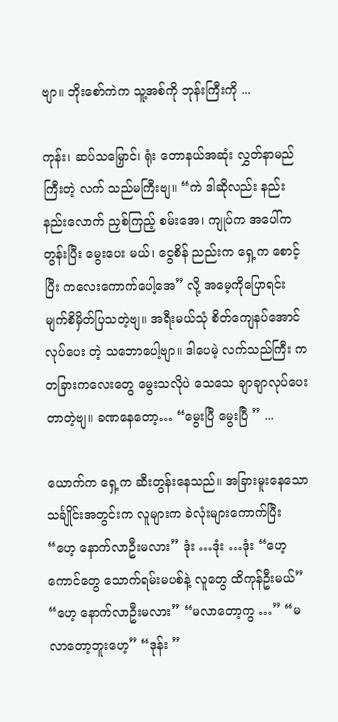ဗျာ။ ဘိုးစော်ကဲက သူ့အစ်ကို ဘုန်းကြီးကို ...

ကုန်း၊ ဆပ်သမြှောင်၊ ရုံး တောနယ်အဆုံး လွှတ်နာမည်ကြီးတဲ့ လက် သည်မကြီးဗျ။ “ကဲ ဒါဆိုလည်း နည်းနည်းလောက် ညှစ်ကြည့် စမ်းအေ၊ ကျုပ်က အပေါ်ကတွန်းပြီး မွေးပေး မယ်၊ ငွေစိန် ညည်းက ရှေ့က စောင့်ပြီး ကလေးကောက်ပေါ့အေ” လို့ အမေ့ကိုပြောရင်း မျက်စိမှိတ်ပြသတဲ့ဗျ။ အရီးမယ်သုံ စိတ်ကျေနပ်အောင် လုပ်ပေး တဲ့ သဘောပေါ့ဗျာ။ ဒါပေမဲ့ လက်သည်ကြီး က တခြားကလေးတွေ မွေးသလိုပဲ သေသေ ချာချာလုပ်ပေးတာတဲ့ဗျ။ ခဏနေတော့… “မွေးပြီ မွေးပြီ ” ...

ယောက်က ရှေ့က ဆီးတွန်းနေသည်။ အခြားမူးနေသော သင်္ချိုင်းအတွင်းက လူများက ခဲလုံးများကောက်ပြီး “ဟေ့ နောက်လာဦးမလား” ဒုံး …ဒုံး …ဒုံး “ဟေ့ကောင်တွေ သောက်ရမ်းမပစ်နဲ့ လူတွေ ထိကုန်ဦးမယ်” “ဟေ့ နောက်လာဦးမလား” “မလာတော့ကွ …” “မလာတော့ဘူးဟေ့” “ဒုန်း ”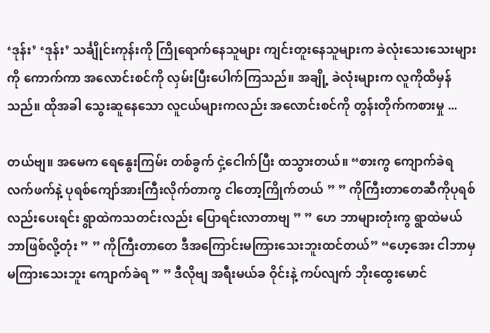‘ဒုန်း’ ‘ဒုန်း’ သင်္ချိုင်းကုန်းကို ကြိုရောက်နေသူများ ကျင်းတူးနေသူများက ခဲလုံးသေးသေးများကို ကောက်ကာ အလောင်းစင်ကို လှမ်းပြီးပေါက်ကြသည်။ အချို့ ခဲလုံးများက လူကိုထိမှန်သည်။ ထိုအခါ သွေးဆူနေသော လူငယ်များကလည်း အလောင်းစင်ကို တွန်းတိုက်ကစားမှု ...

တယ်ဗျ။ အမေက ရေနွေးကြမ်း တစ်ခွက် ငှဲ့ငေါက်ပြီး ထသွားတယ်။ “စားကွ ကျောက်ခဲရ လက်ဖက်နဲ့ ပုရစ်ကျော်အားကြီးလိုက်တာကွ ငါတော့ကြိုက်တယ် ” ” ကိုကြီးတာတေဆီကိုပုရစ်လည်းပေးရင်း ရွာထဲကသတင်းလည်း ပြောရင်းလာတာဗျ ” ” ဟေ ဘာများတုံးကွ ရွာထဲမယ် ဘာဖြစ်လို့တုံး ” ” ကိုကြီးတာတေ ဒီအကြောင်းမကြားသေးဘူးထင်တယ်” “ဟေ့အေး ငါဘာမှမကြားသေးဘူး ကျောက်ခဲရ ” ” ဒီလိုဗျ အရီးမယ်ခ ဝိုင်းနဲ့ ကပ်လျက် ဘိုးထွေးမောင်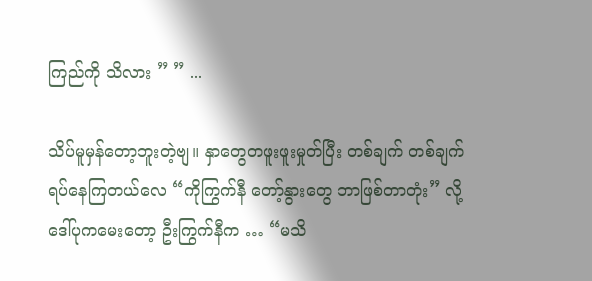ကြည်ကို သိလား ” ” ...

သိပ်မူမှန်တော့ဘူးတဲ့ဗျ။ နှာတွေတဖူးဖူးမှုတ်ပြီး တစ်ချက် တစ်ချက် ရပ်နေကြတယ်လေ “ကိုကြွက်နီ တော့်နွားတွေ ဘာဖြစ်တာတုံး” လို့ ဒေါ်ပုကမေးတော့ ဦးကြွက်နီက … “မသိ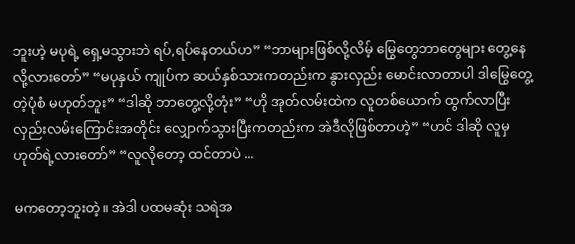ဘူးဟဲ့ မပုရဲ့ ရှေ့မသွားဘဲ ရပ်,ရပ်နေတယ်ဟ” “ဘာများဖြစ်လို့လိမ့် မြွေတွေဘာတွေများ တွေ့နေလို့လားတော်” “မပုနှယ် ကျုပ်က ဆယ်နှစ်သားကတည်းက နွားလှည်း မောင်းလာတာပါ ဒါမြွေတွေ့တဲ့ပုံစံ မဟုတ်ဘူး” “ဒါဆို ဘာတွေ့လို့တုံး” “ဟို အုတ်လမ်းထဲက လူတစ်ယောက် ထွက်လာပြီး လှည်းလမ်းကြောင်းအတိုင်း လျှောက်သွားပြီးကတည်းက အဲဒီလိုဖြစ်တာဟဲ့” “ဟင် ဒါဆို လူမှဟုတ်ရဲ့လားတော်” “လူလိုတော့ ထင်တာပဲ ...

မကတော့ဘူးတဲ့။ အဲဒါ ပထမဆုံး သရဲအ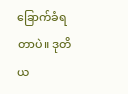ခြောက်ခံရတာပဲ။ ဒုတိယ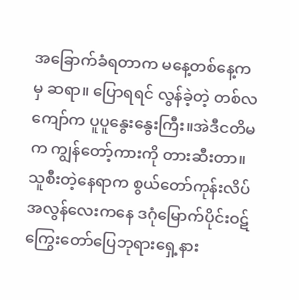အခြောက်ခံရတာက မနေ့တစ်နေ့ကမှ ဆရာ။ ပြောရရင် လွန်ခဲ့တဲ့ တစ်လကျော်က ပူပူနွေးနွေးကြီး။အဲဒီငတိမက ကျွန်တော့်ကားကို တားဆီးတာ။ သူစီးတဲ့နေရာက စွယ်တော်ကုန်းလိပ်အလွန်လေးကနေ ဒဂုံမြောက်ပိုင်းဝဋ်ကြွေးတော်ပြေဘုရားရှေ့နား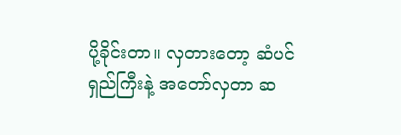ပို့ခိုင်းတာ။ လှတားတော့ ဆံပင်ရှည်ကြီးနဲ့ အတော်လှတာ ဆ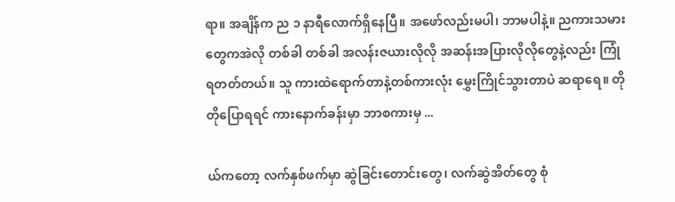ရာ။ အချိန်က ည ၁ နာရီလောက်ရှိနေပြီ။ အဖော်လည်းမပါ၊ ဘာမပါနဲ့။ ညကားသမားတွေကအဲလို တစ်ခါ တစ်ခါ အလန်းဇယားလိုလို အဆန်းအပြားလိုလိုတွေနဲ့လည်း ကြုံရတတ်တယ်။ သူ ကားထဲရောက်တာနဲ့တစ်ကားလုံး မွှေးကြိုင်သွားတာပဲ ဆရာရေ။ တိုတိုပြောရရင် ကားနောက်ခန်းမှာ ဘာစကားမှ ...

ယ်ကတော့ လက်နှစ်ဖက်မှာ ဆွဲခြင်းတောင်းတွေ၊ လက်ဆွဲအိတ်တွေ စုံ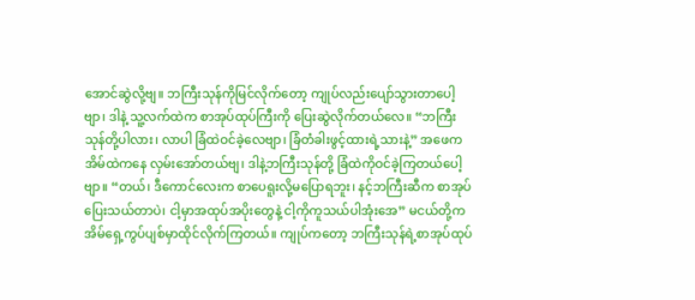အောင်ဆွဲလို့ဗျ။ ဘကြီးသုန်ကိုမြင်လိုက်တော့ ကျုပ်လည်းပျော်သွားတာပေါ့ဗျာ၊ ဒါနဲ့ သူ့လက်ထဲက စာအုပ်ထုပ်ကြီးကို ပြေးဆွဲလိုက်တယ်လေ။ “ဘကြီးသုန်တို့ပါလား၊ လာပါ ခြံထဲဝင်ခဲ့လေဗျာ၊ ခြံတံခါးဖွင့်ထားရဲ့သားနဲ့” အဖေက အိမ်ထဲကနေ လှမ်းအော်တယ်ဗျ၊ ဒါနဲ့ဘကြီးသုန်တို့ ခြံထဲကိုဝင်ခဲ့ကြတယ်ပေါ့ဗျာ။ “တယ်၊ ဒီကောင်လေးက စာပေရူးလို့မပြောရဘူး၊ နင့်ဘကြီးဆီက စာအုပ်ပြေးသယ်တာပဲ၊ ငါ့မှာအထုပ်အပိုးတွေနဲ့ ငါ့ကိုကူသယ်ပါအုံးအေ” မငယ်တို့က အိမ်ရှေ့ကွပ်ပျစ်မှာထိုင်လိုက်ကြတယ်။ ကျုပ်ကတော့ ဘကြီးသုန်ရဲ့စာအုပ်ထုပ်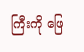ကြီးကို ဖြေ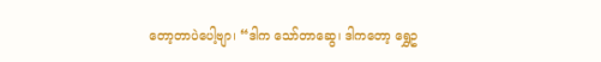တော့တာပဲပေါ့ဗျာ၊ “ဒါက သော်တာဆွေ၊ ဒါကတော့ ရွှေဥ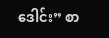ဒေါင်း” စာ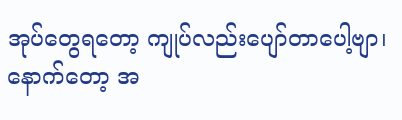အုပ်တွေရတော့ ကျုပ်လည်းပျော်တာပေါ့ဗျာ၊ နောက်တော့ အ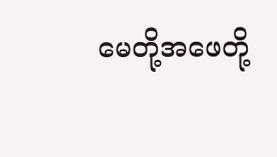မေတို့အဖေတို့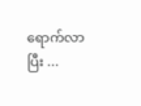ရောက်လာပြီး ...